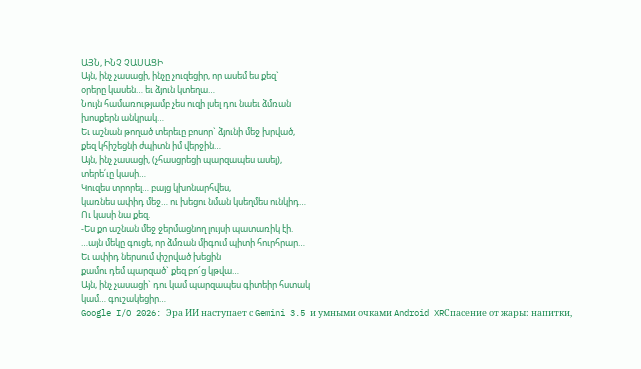ԱՅՆ, ԻՆՉ ՉԱՍԱՑԻ
Այն, ինչ չասացի, ինչը չուզեցիր, որ ասեմ ես քեզ`
օրերը կասեն… եւ ձյուն կտեղա…
Նույն համառությամբ չես ուզի լսել դու նաեւ ձմռան
խոսքերն անկրակ…
Եւ աշնան թողած տերեւը բոսոր` ձյունի մեջ խրված,
քեզ կհիշեցնի ժպիտն իմ վերջին…
Այն, ինչ չասացի, (չհասցրեցի պարզապես ասել),
տերե՛ւը կասի…
Կուզես տրորել… բայց կխոնարհվես,
կառնես ափիդ մեջ… ու խեցու նման կսեղմես ունկիդ…
Ու կասի նա քեզ.
-Ես քո աշնան մեջ ջերմացնող լույսի պատառիկ էի.
…այն մեկը գուցե, որ ձմռան միգում պիտի հուրհրար…
Եւ ափիդ ներսում փշրված խեցին
քամու դեմ պարզած` քեզ բո՜ց կթվա…
Այն, ինչ չասացի` դու կամ պարզապես գիտեիր հստակ
կամ… գուշակեցիր…
Google I/O 2026: Эра ИИ наступает с Gemini 3.5 и умными очками Android XRСпасение от жары: напитки,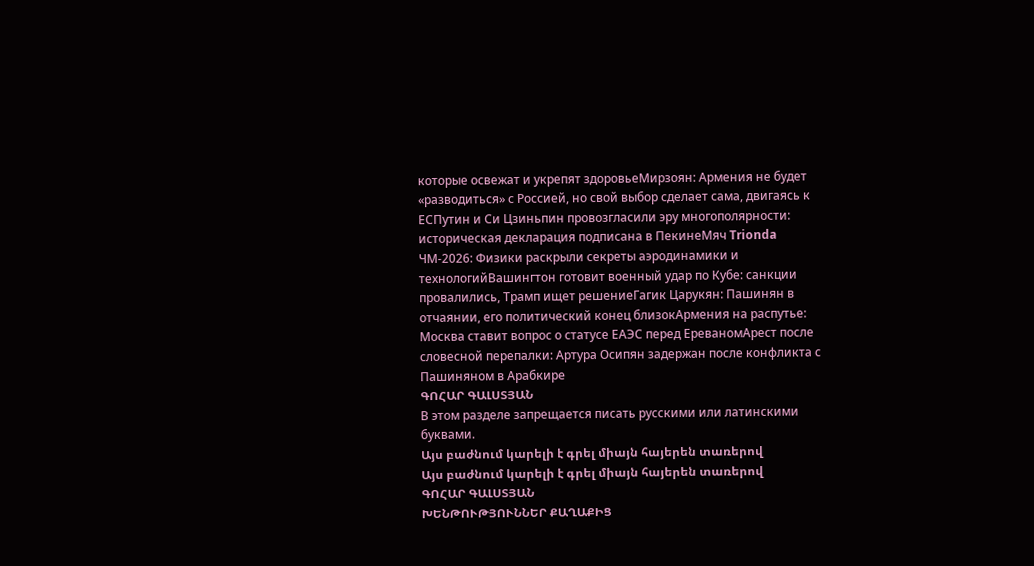которые освежат и укрепят здоровьеМирзоян: Армения не будет «разводиться» с Россией, но свой выбор сделает сама, двигаясь к ЕСПутин и Си Цзиньпин провозгласили эру многополярности: историческая декларация подписана в ПекинеМяч Trionda ЧМ-2026: Физики раскрыли секреты аэродинамики и технологийВашингтон готовит военный удар по Кубе: санкции провалились, Трамп ищет решениеГагик Царукян: Пашинян в отчаянии, его политический конец близокАрмения на распутье: Москва ставит вопрос о статусе ЕАЭС перед ЕреваномАрест после словесной перепалки: Артура Осипян задержан после конфликта с Пашиняном в Арабкире
ԳՈՀԱՐ ԳԱԼՍՏՅԱՆ
В этом разделе запрещается писать русскими или латинскими буквами.
Այս բաժնում կարելի է գրել միայն հայերեն տառերով
Այս բաժնում կարելի է գրել միայն հայերեն տառերով
ԳՈՀԱՐ ԳԱԼՍՏՅԱՆ
ԽԵՆԹՈՒԹՅՈՒՆՆԵՐ ՔԱՂԱՔԻՑ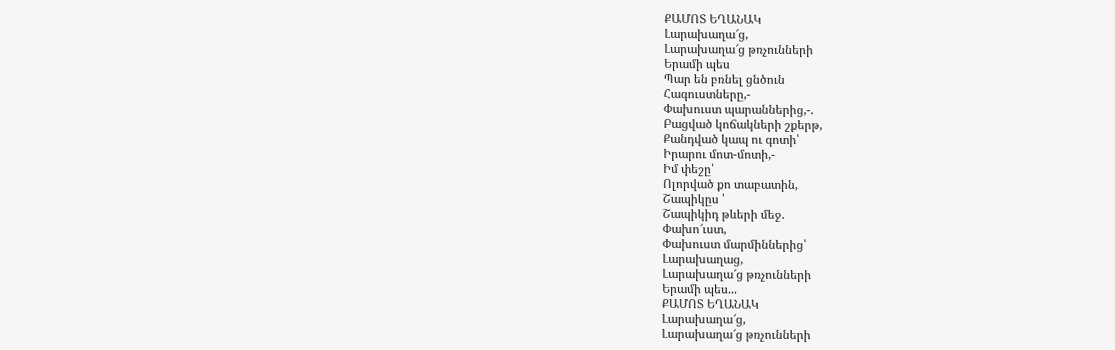ՔԱՄՈՏ ԵՂԱՆԱԿ
Լարախաղա՜ց,
Լարախաղա՜ց թռչունների
Երամի պես
Պար են բռնել ցնծուն
Հագուստները,-
Փախուստ պարաններից,-.
Բացված կոճակների շքերթ,
Քանդված կապ ու գոտի՝
Իրարու մոտ-մոտի,-
Իմ փեշը՝
Ոլորված քո տաբատին,
Շապիկըս ՝
Շապիկիդ թևերի մեջ.
Փախո՜ւստ,
Փախուստ մարմիններից՝
Լարախաղաց,
Լարախաղա՜ց թռչունների
Երամի պես...
ՔԱՄՈՏ ԵՂԱՆԱԿ
Լարախաղա՜ց,
Լարախաղա՜ց թռչունների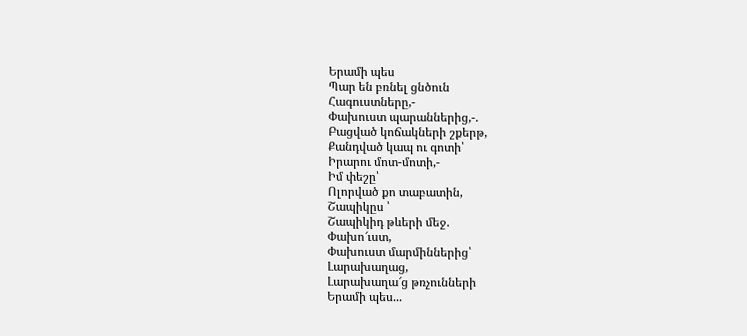Երամի պես
Պար են բռնել ցնծուն
Հագուստները,-
Փախուստ պարաններից,-.
Բացված կոճակների շքերթ,
Քանդված կապ ու գոտի՝
Իրարու մոտ-մոտի,-
Իմ փեշը՝
Ոլորված քո տաբատին,
Շապիկըս ՝
Շապիկիդ թևերի մեջ.
Փախո՜ւստ,
Փախուստ մարմիններից՝
Լարախաղաց,
Լարախաղա՜ց թռչունների
Երամի պես...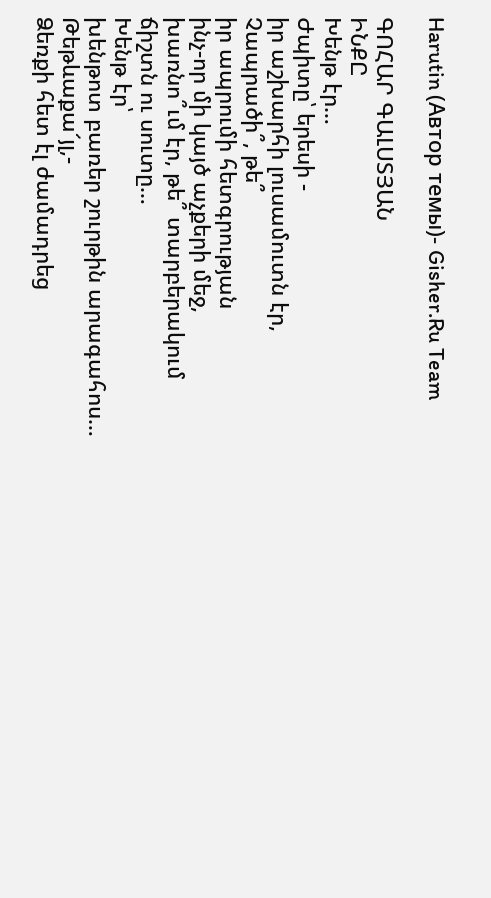Harutin (Автор темы)- Gisher.Ru Team

ԳՈՀԱՐ ԳԱԼՍՏՅԱՆ
ԻՆՔԸ
Խենթ էր…
Ժպիտը՝ երեսի -
իր աշխարհի լուսամուտն էր,
Չապրածի՞, թե՞
իր ապրումի հետգրության
ինչ-որ մի կայծ աչքերի մեջ,
խառնո՞ւմ էր, թե՞ տարբերակում
ճիշտն ու սուտը…
Խենթ էր՝
խենթոտ բառեր շուրթին արագահոս…
Թեթևաքա՜յլ,-
Ձեռքի հետ էլ ժամադրեց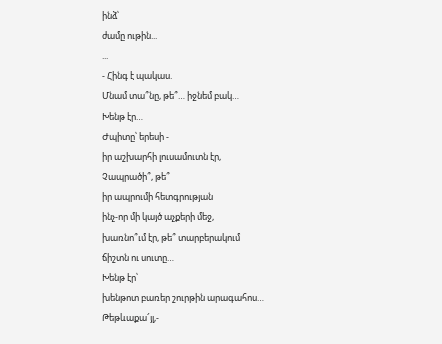ինձ՝
ժամը ութին...
...
- Հինգ է պակաս.
Մնամ տա՞նը, թե՞… իջնեմ բակ…
Խենթ էր…
Ժպիտը՝ երեսի -
իր աշխարհի լուսամուտն էր,
Չապրածի՞, թե՞
իր ապրումի հետգրության
ինչ-որ մի կայծ աչքերի մեջ,
խառնո՞ւմ էր, թե՞ տարբերակում
ճիշտն ու սուտը…
Խենթ էր՝
խենթոտ բառեր շուրթին արագահոս…
Թեթևաքա՜յլ,-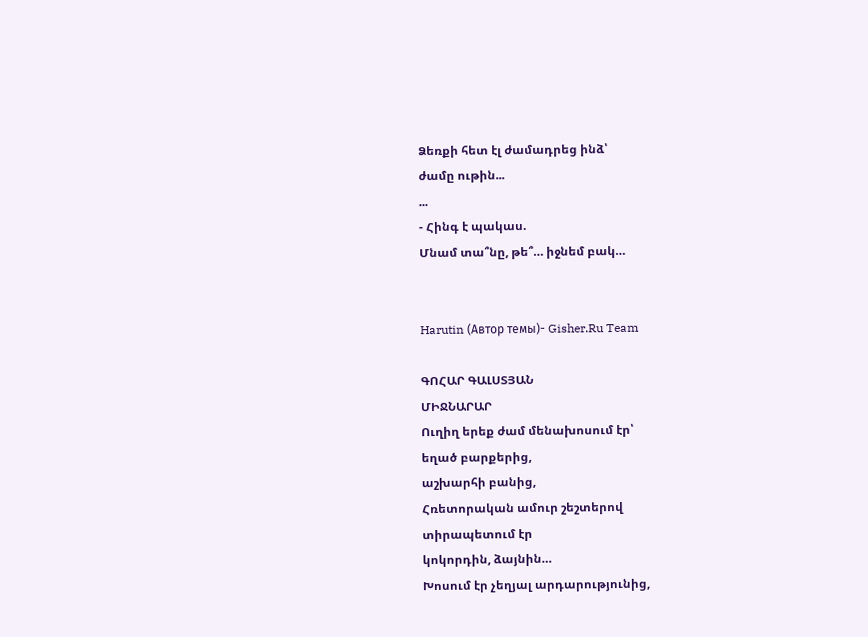Ձեռքի հետ էլ ժամադրեց ինձ՝
ժամը ութին...
...
- Հինգ է պակաս.
Մնամ տա՞նը, թե՞… իջնեմ բակ…


Harutin (Автор темы)- Gisher.Ru Team

ԳՈՀԱՐ ԳԱԼՍՏՅԱՆ
ՄԻՋՆԱՐԱՐ
Ուղիղ երեք ժամ մենախոսում էր՝
եղած բարքերից,
աշխարհի բանից,
Հռետորական ամուր շեշտերով
տիրապետում էր
կոկորդին, ձայնին…
Խոսում էր չեղյալ արդարությունից,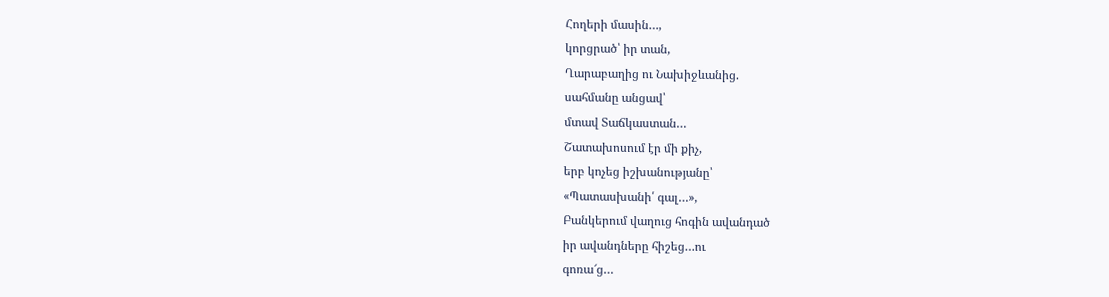Հողերի մասին…,
կորցրած՝ իր տան,
Ղարաբաղից ու Նախիջևանից.
սահմանը անցավ՝
մտավ Տաճկաստան…
Շատախոսում էր մի քիչ,
երբ կոչեց իշխանությանը՝
«Պատասխանի՛ գալ…»,
Բանկերում վաղուց հոգին ավանդած
իր ավանդները հիշեց…ու
գոռա՜ց…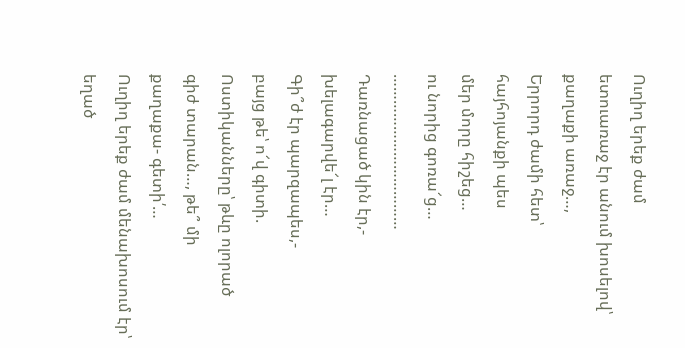Ուղիղ երեք ժամ
ետուառաջ էր անում խոսելով՝
քաղաքի առաջ…,
Երրորդ ժամի հետ՝
հայհոյանքի պես
մեր մորը հիշեց…
ու նորից գոռա՜ց…
………………………………
Դառնացած կին էր,-
խելագարվե՜լ էր…
Գի՞ժ էր պարզապես,-
բայց թե՝ ո՜վ գիտի.
Ոստիկանները՝ թևը ոլորած
գիժ տարան…, թե՞ մի
քաղաքա- գետի՛…
Ուղիղ երեք ժամ մենախոսում էր՝
եղած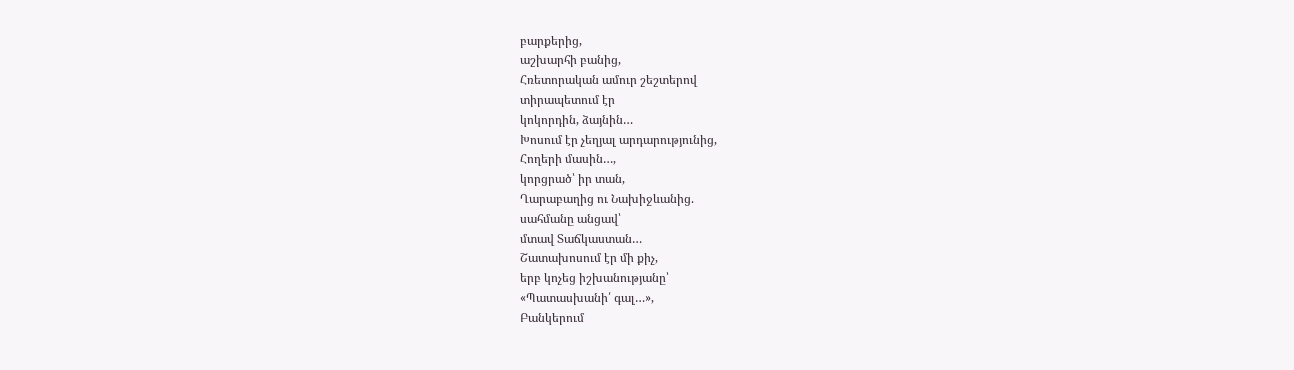բարքերից,
աշխարհի բանից,
Հռետորական ամուր շեշտերով
տիրապետում էր
կոկորդին, ձայնին…
Խոսում էր չեղյալ արդարությունից,
Հողերի մասին…,
կորցրած՝ իր տան,
Ղարաբաղից ու Նախիջևանից.
սահմանը անցավ՝
մտավ Տաճկաստան…
Շատախոսում էր մի քիչ,
երբ կոչեց իշխանությանը՝
«Պատասխանի՛ գալ…»,
Բանկերում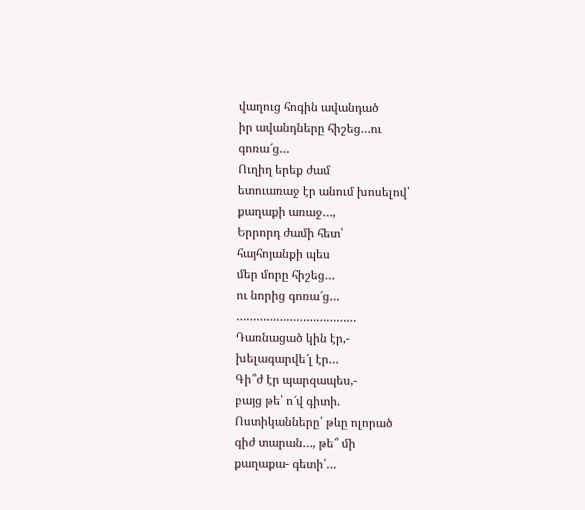վաղուց հոգին ավանդած
իր ավանդները հիշեց…ու
գոռա՜ց…
Ուղիղ երեք ժամ
ետուառաջ էր անում խոսելով՝
քաղաքի առաջ…,
Երրորդ ժամի հետ՝
հայհոյանքի պես
մեր մորը հիշեց…
ու նորից գոռա՜ց…
………………………………
Դառնացած կին էր,-
խելագարվե՜լ էր…
Գի՞ժ էր պարզապես,-
բայց թե՝ ո՜վ գիտի.
Ոստիկանները՝ թևը ոլորած
գիժ տարան…, թե՞ մի
քաղաքա- գետի՛…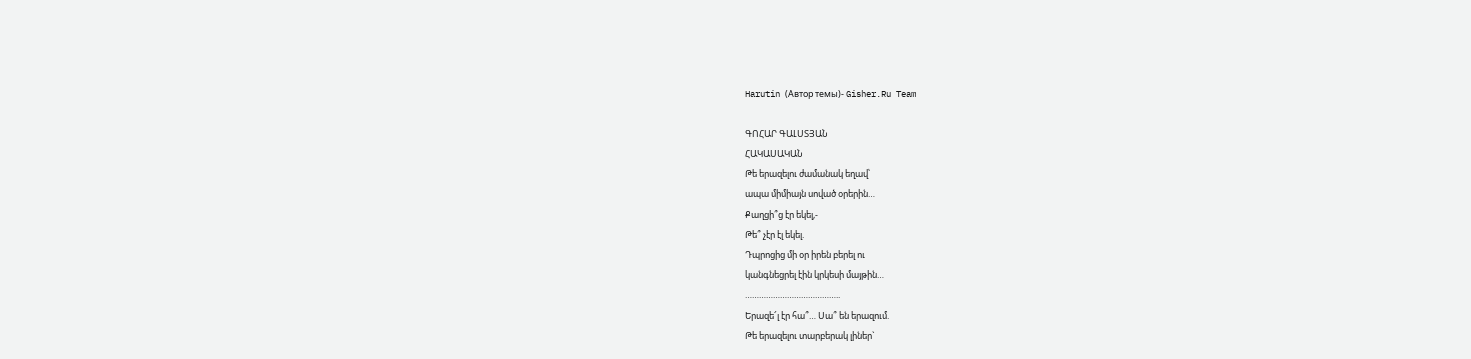Harutin (Автор темы)- Gisher.Ru Team

ԳՈՀԱՐ ԳԱԼՍՏՅԱՆ
ՀԱԿԱՍԱԿԱՆ
Թե երազելու ժամանակ եղավ՝
ապա միմիայն սոված օրերին…
Քաղցի՞ց էր եկել,-
Թե՞ չէր էլ եկել.
Դպրոցից մի օր իրեն բերել ու
կանգնեցրել էին կրկեսի մայթին…
…………………………………..
Երազե՜լ էր հա՞… Սա՞ են երազում.
Թե երազելու տարբերակ լիներ`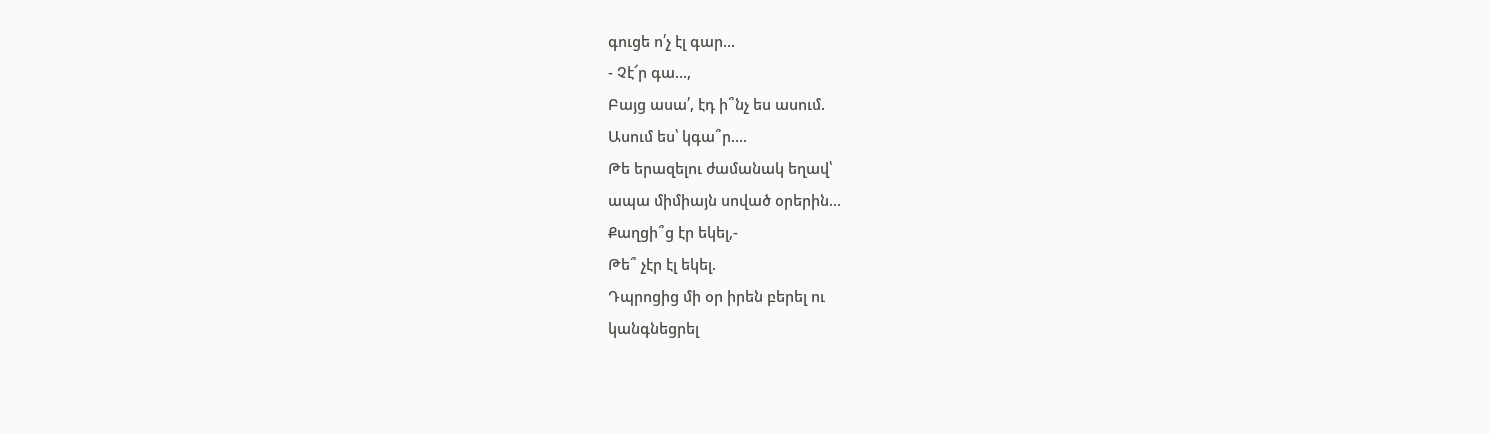գուցե ո՛չ էլ գար…
- Չէ՜ր գա…,
Բայց ասա՛, էդ ի՞նչ ես ասում.
Ասում ես՝ կգա՞ր….
Թե երազելու ժամանակ եղավ՝
ապա միմիայն սոված օրերին…
Քաղցի՞ց էր եկել,-
Թե՞ չէր էլ եկել.
Դպրոցից մի օր իրեն բերել ու
կանգնեցրել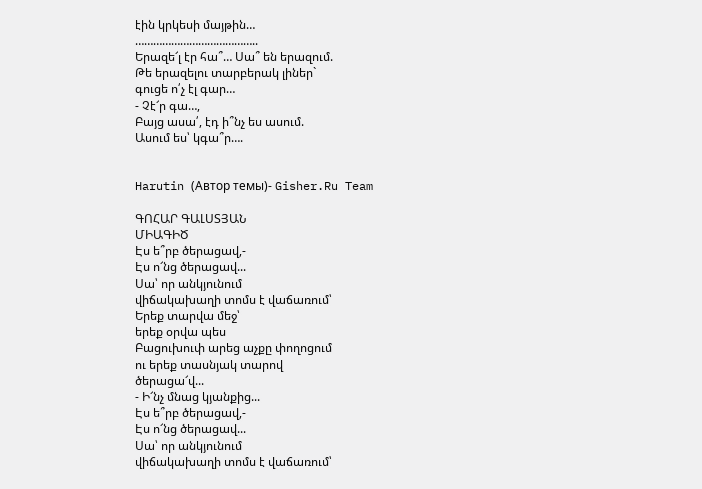էին կրկեսի մայթին…
…………………………………..
Երազե՜լ էր հա՞… Սա՞ են երազում.
Թե երազելու տարբերակ լիներ`
գուցե ո՛չ էլ գար…
- Չէ՜ր գա…,
Բայց ասա՛, էդ ի՞նչ ես ասում.
Ասում ես՝ կգա՞ր….


Harutin (Автор темы)- Gisher.Ru Team

ԳՈՀԱՐ ԳԱԼՍՏՅԱՆ
ՄԻԱԳԻԾ
Էս ե՞րբ ծերացավ,-
Էս ո՜նց ծերացավ...
Սա՝ որ անկյունում
վիճակախաղի տոմս է վաճառում՝
Երեք տարվա մեջ՝
երեք օրվա պես
Բացուխուփ արեց աչքը փողոցում
ու երեք տասնյակ տարով
ծերացա՜վ...
- Ի՜նչ մնաց կյանքից...
Էս ե՞րբ ծերացավ,-
Էս ո՜նց ծերացավ...
Սա՝ որ անկյունում
վիճակախաղի տոմս է վաճառում՝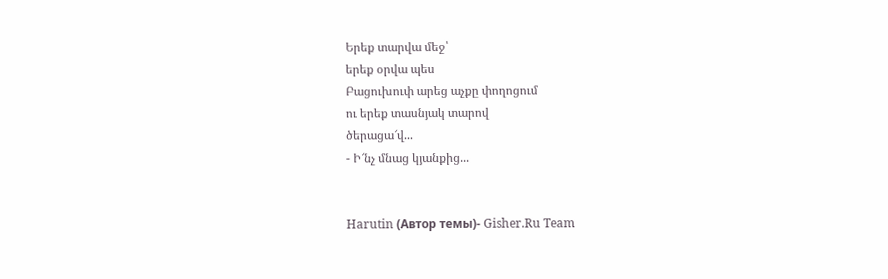Երեք տարվա մեջ՝
երեք օրվա պես
Բացուխուփ արեց աչքը փողոցում
ու երեք տասնյակ տարով
ծերացա՜վ...
- Ի՜նչ մնաց կյանքից...


Harutin (Автор темы)- Gisher.Ru Team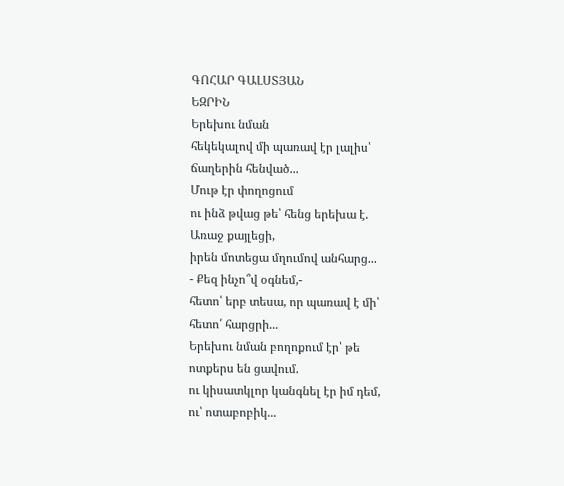ԳՈՀԱՐ ԳԱԼՍՏՅԱՆ
ԵԶՐԻՆ
Երեխու նման
հեկեկալով մի պառավ էր լալիս՝
ճաղերին հենված...
Մութ էր փողոցում
ու ինձ թվաց թե՝ հենց երեխա է.
Առաջ քայլեցի,
իրեն մոտեցա մղումով անհարց...
- Քեզ ինչո՞վ օգնեմ,-
հետո՝ երբ տեսա, որ պառավ է մի՝
հետո՛ հարցրի...
Երեխու նման բողոքում էր՝ թե
ոտքերս են ցավում.
ու կիսատկլոր կանգնել էր իմ դեմ,
ու՝ ոտաբոբիկ...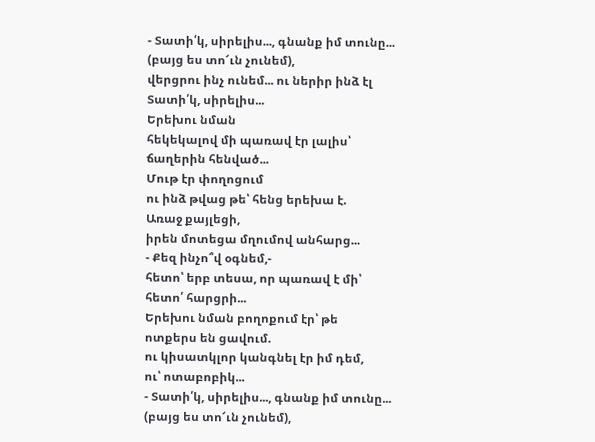- Տատի՛կ, սիրելիս..., գնանք իմ տունը...
(բայց ես տո՜ւն չունեմ),
վերցրու ինչ ունեմ... ու ներիր ինձ էլ
Տատի՛կ, սիրելիս...
Երեխու նման
հեկեկալով մի պառավ էր լալիս՝
ճաղերին հենված...
Մութ էր փողոցում
ու ինձ թվաց թե՝ հենց երեխա է.
Առաջ քայլեցի,
իրեն մոտեցա մղումով անհարց...
- Քեզ ինչո՞վ օգնեմ,-
հետո՝ երբ տեսա, որ պառավ է մի՝
հետո՛ հարցրի...
Երեխու նման բողոքում էր՝ թե
ոտքերս են ցավում.
ու կիսատկլոր կանգնել էր իմ դեմ,
ու՝ ոտաբոբիկ...
- Տատի՛կ, սիրելիս..., գնանք իմ տունը...
(բայց ես տո՜ւն չունեմ),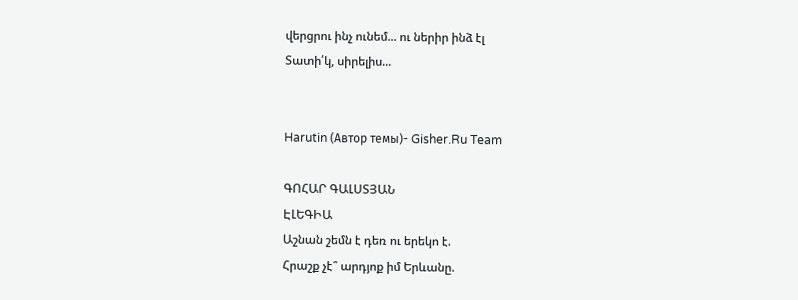վերցրու ինչ ունեմ... ու ներիր ինձ էլ
Տատի՛կ, սիրելիս...


Harutin (Автор темы)- Gisher.Ru Team

ԳՈՀԱՐ ԳԱԼՍՏՅԱՆ
ԷԼԵԳԻԱ
Աշնան շեմն է դեռ ու երեկո է.
Հրաշք չէ՞ արդյոք իմ Երևանը.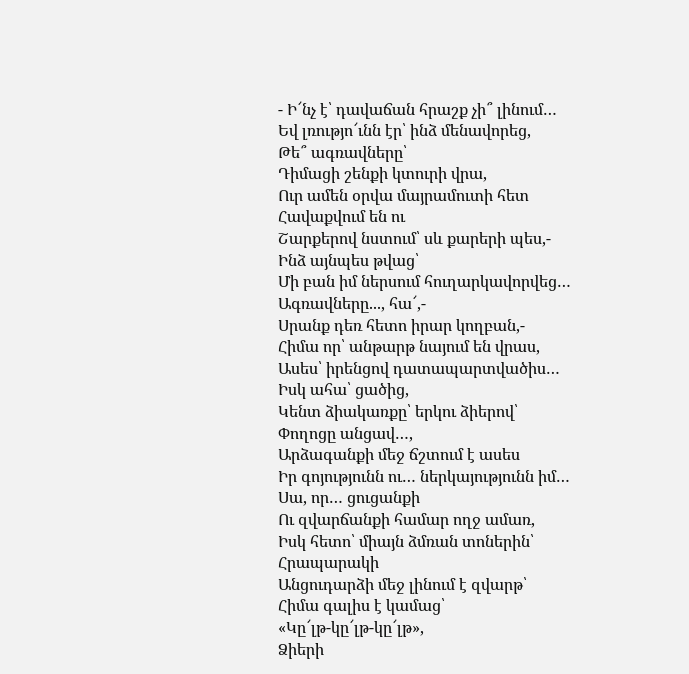- Ի՜նչ է՝ դավաճան հրաշք չի՞ լինում…
Եվ լռությո՜ւնն էր՝ ինձ մենավորեց,
Թե՞ ագռավները՝
Դիմացի շենքի կտուրի վրա,
Ուր ամեն օրվա մայրամուտի հետ
Հավաքվում են ու
Շարքերով նստում՝ սև քարերի պես,-
Ինձ այնպես թվաց՝
Մի բան իմ ներսում հուղարկավորվեց…
Ագռավները..., հա՜,-
Սրանք դեռ հետո իրար կողբան,-
Հիմա որ՝ անթարթ նայում են վրաս,
Ասես՝ իրենցով դատապարտվածիս…
Իսկ ահա՝ ցածից,
Կենտ ձիակառքը՝ երկու ձիերով՝
Փողոցը անցավ…,
Արձագանքի մեջ ճշտում է ասես
Իր գոյությունն ու… ներկայությունն իմ…
Սա, որ… ցուցանքի
Ու զվարճանքի համար ողջ ամառ,
Իսկ հետո՝ միայն ձմռան տոներին՝
Հրապարակի
Անցուդարձի մեջ լինում է զվարթ՝
Հիմա գալիս է կամաց՝
«Կը՜լթ-կը՜լթ-կը՜լթ»,
Ձիերի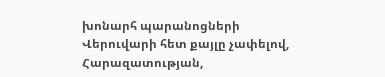խոնարհ պարանոցների
Վերուվարի հետ քայլը չափելով,
Հարազատության,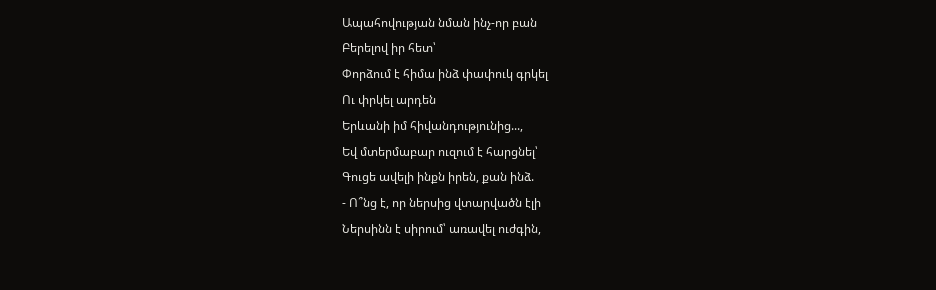Ապահովության նման ինչ-որ բան
Բերելով իր հետ՝
Փորձում է հիմա ինձ փափուկ գրկել
Ու փրկել արդեն
Երևանի իմ հիվանդությունից...,
Եվ մտերմաբար ուզում է հարցնել՝
Գուցե ավելի ինքն իրեն, քան ինձ.
- Ո՞նց է, որ ներսից վտարվածն էլի
Ներսինն է սիրում՝ առավել ուժգին,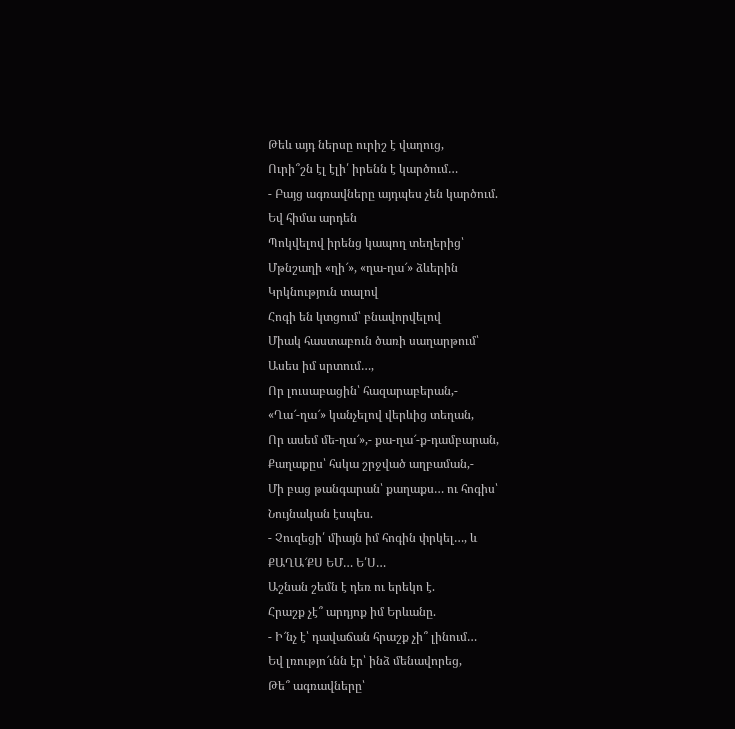Թեև այդ ներսը ուրիշ է վաղուց,
Ուրի՞շն էլ էլի՛ իրենն է կարծում…
- Բայց ագռավները այդպես չեն կարծում.
Եվ հիմա արդեն
Պոկվելով իրենց կապող տեղերից՝
Մթնշաղի «ղի՜», «ղա-ղա՜» ձևերին
Կրկնություն տալով
Հոգի են կտցում՝ բնավորվելով
Միակ հաստաբուն ծառի սաղարթում՝
Ասես իմ սրտում…,
Որ լուսաբացին՝ հազարաբերան,-
«Ղա՜-ղա՜» կանչելով վերևից տեղան,
Որ ասեմ մե-ղա՜»,- քա-ղա՜-ք-դամբարան,
Քաղաքըս՝ հսկա շրջված աղբաման,-
Մի բաց թանգարան՝ քաղաքս… ու հոգիս՝
Նույնական էսպես.
- Չուզեցի՛ միայն իմ հոգին փրկել…, և
ՔԱՂԱ՜ՔՍ ԵՄ… Ե՛Ս…
Աշնան շեմն է դեռ ու երեկո է.
Հրաշք չէ՞ արդյոք իմ Երևանը.
- Ի՜նչ է՝ դավաճան հրաշք չի՞ լինում…
Եվ լռությո՜ւնն էր՝ ինձ մենավորեց,
Թե՞ ագռավները՝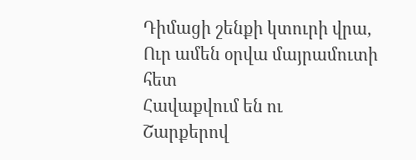Դիմացի շենքի կտուրի վրա,
Ուր ամեն օրվա մայրամուտի հետ
Հավաքվում են ու
Շարքերով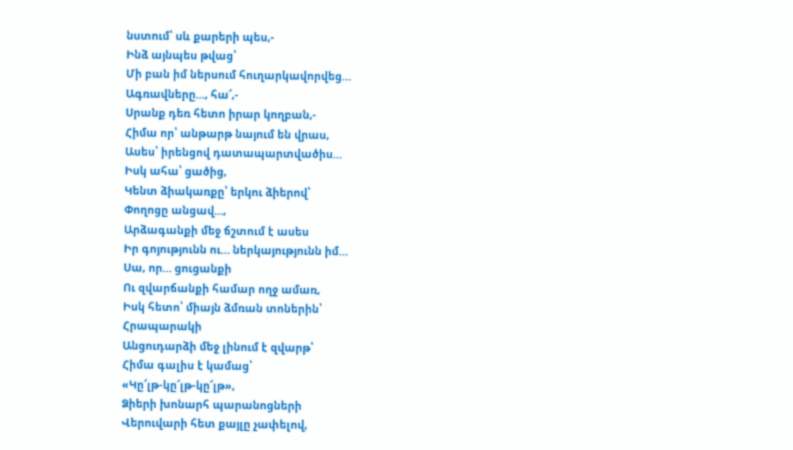նստում՝ սև քարերի պես,-
Ինձ այնպես թվաց՝
Մի բան իմ ներսում հուղարկավորվեց…
Ագռավները..., հա՜,-
Սրանք դեռ հետո իրար կողբան,-
Հիմա որ՝ անթարթ նայում են վրաս,
Ասես՝ իրենցով դատապարտվածիս…
Իսկ ահա՝ ցածից,
Կենտ ձիակառքը՝ երկու ձիերով՝
Փողոցը անցավ…,
Արձագանքի մեջ ճշտում է ասես
Իր գոյությունն ու… ներկայությունն իմ…
Սա, որ… ցուցանքի
Ու զվարճանքի համար ողջ ամառ,
Իսկ հետո՝ միայն ձմռան տոներին՝
Հրապարակի
Անցուդարձի մեջ լինում է զվարթ՝
Հիմա գալիս է կամաց՝
«Կը՜լթ-կը՜լթ-կը՜լթ»,
Ձիերի խոնարհ պարանոցների
Վերուվարի հետ քայլը չափելով,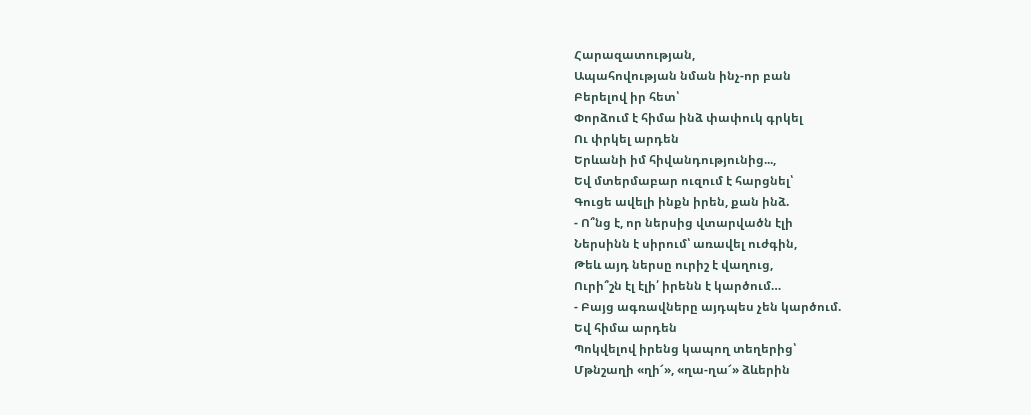Հարազատության,
Ապահովության նման ինչ-որ բան
Բերելով իր հետ՝
Փորձում է հիմա ինձ փափուկ գրկել
Ու փրկել արդեն
Երևանի իմ հիվանդությունից...,
Եվ մտերմաբար ուզում է հարցնել՝
Գուցե ավելի ինքն իրեն, քան ինձ.
- Ո՞նց է, որ ներսից վտարվածն էլի
Ներսինն է սիրում՝ առավել ուժգին,
Թեև այդ ներսը ուրիշ է վաղուց,
Ուրի՞շն էլ էլի՛ իրենն է կարծում…
- Բայց ագռավները այդպես չեն կարծում.
Եվ հիմա արդեն
Պոկվելով իրենց կապող տեղերից՝
Մթնշաղի «ղի՜», «ղա-ղա՜» ձևերին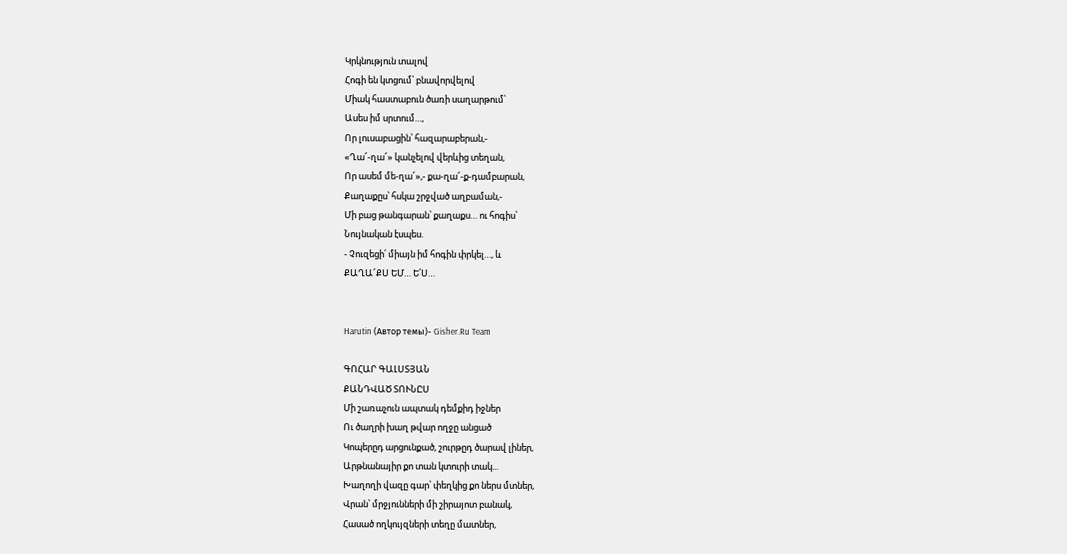Կրկնություն տալով
Հոգի են կտցում՝ բնավորվելով
Միակ հաստաբուն ծառի սաղարթում՝
Ասես իմ սրտում…,
Որ լուսաբացին՝ հազարաբերան,-
«Ղա՜-ղա՜» կանչելով վերևից տեղան,
Որ ասեմ մե-ղա՜»,- քա-ղա՜-ք-դամբարան,
Քաղաքըս՝ հսկա շրջված աղբաման,-
Մի բաց թանգարան՝ քաղաքս… ու հոգիս՝
Նույնական էսպես.
- Չուզեցի՛ միայն իմ հոգին փրկել…, և
ՔԱՂԱ՜ՔՍ ԵՄ… Ե՛Ս…


Harutin (Автор темы)- Gisher.Ru Team

ԳՈՀԱՐ ԳԱԼՍՏՅԱՆ
ՔԱՆԴՎԱԾ ՏՈՒՆԸՍ
Մի շառաչուն ապտակ դեմքիդ իջներ
Ու ծաղրի խաղ թվար ողջը անցած
Կոպերըդ արցունքած, շուրթըդ ծարավ լիներ,
Արթնանայիր քո տան կտուրի տակ...
Խաղողի վազը գար՝ փեղկից քո ներս մտներ,
Վրան՝ մրջյունների մի շիրայոտ բանակ,
Հասած ողկույզների տեղը մատներ,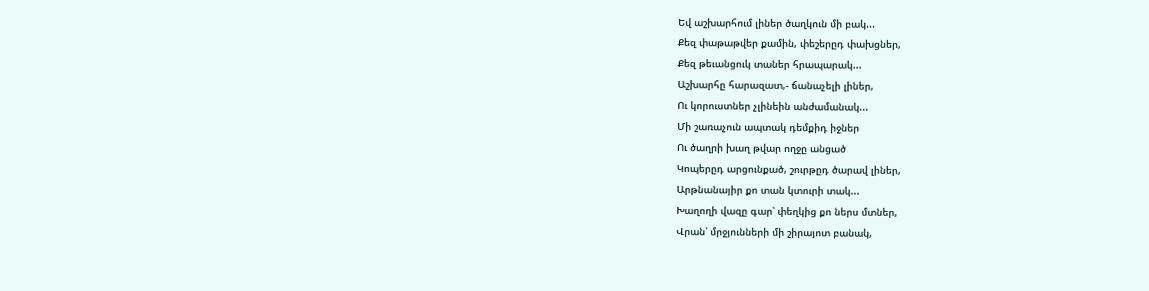Եվ աշխարհում լիներ ծաղկուն մի բակ...
Քեզ փաթաթվեր քամին, փեշերըդ փախցներ,
Քեզ թեւանցուկ տաներ հրապարակ...
Աշխարհը հարազատ,- ճանաչելի լիներ,
Ու կորուստներ չլինեին անժամանակ...
Մի շառաչուն ապտակ դեմքիդ իջներ
Ու ծաղրի խաղ թվար ողջը անցած
Կոպերըդ արցունքած, շուրթըդ ծարավ լիներ,
Արթնանայիր քո տան կտուրի տակ...
Խաղողի վազը գար՝ փեղկից քո ներս մտներ,
Վրան՝ մրջյունների մի շիրայոտ բանակ,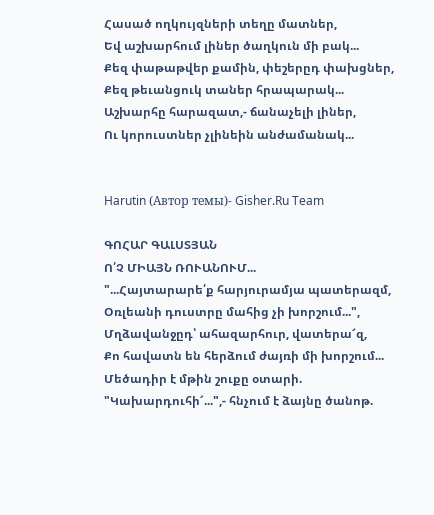Հասած ողկույզների տեղը մատներ,
Եվ աշխարհում լիներ ծաղկուն մի բակ...
Քեզ փաթաթվեր քամին, փեշերըդ փախցներ,
Քեզ թեւանցուկ տաներ հրապարակ...
Աշխարհը հարազատ,- ճանաչելի լիներ,
Ու կորուստներ չլինեին անժամանակ...


Harutin (Автор темы)- Gisher.Ru Team

ԳՈՀԱՐ ԳԱԼՍՏՅԱՆ
Ո՛Չ ՄԻԱՅՆ ՌՈՒԱՆՈՒՄ...
"...Հայտարարե՛ք հարյուրամյա պատերազմ,
Օռլեանի դուստրը մահից չի խորշում...",
Մղձավանջըդ՝ ահազարհուր, վատերա՜զ,
Քո հավատն են հերձում ժայռի մի խորշում...
Մեծադիր է մթին շուքը օտարի.
"Կախարդուհի՜...",- հնչում է ձայնը ծանոթ.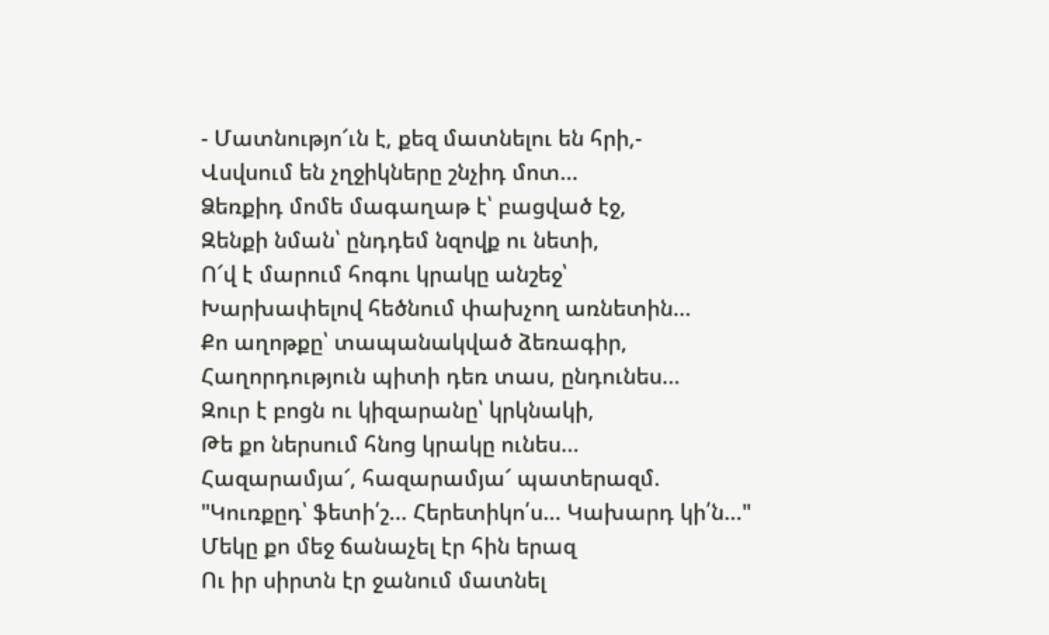- Մատնությո՜ւն է, քեզ մատնելու են հրի,-
Վսվսում են չղջիկները շնչիդ մոտ...
Ձեռքիդ մոմե մագաղաթ է՝ բացված էջ,
Զենքի նման՝ ընդդեմ նզովք ու նետի,
Ո՜վ է մարում հոգու կրակը անշեջ՝
Խարխափելով հեծնում փախչող առնետին...
Քո աղոթքը՝ տապանակված ձեռագիր,
Հաղորդություն պիտի դեռ տաս, ընդունես...
Զուր է բոցն ու կիզարանը՝ կրկնակի,
Թե քո ներսում հնոց կրակը ունես...
Հազարամյա՜, հազարամյա՜ պատերազմ.
"Կուռքըդ՝ ֆետի՛շ... Հերետիկո՛ս... Կախարդ կի՛ն..."
Մեկը քո մեջ ճանաչել էր հին երազ
Ու իր սիրտն էր ջանում մատնել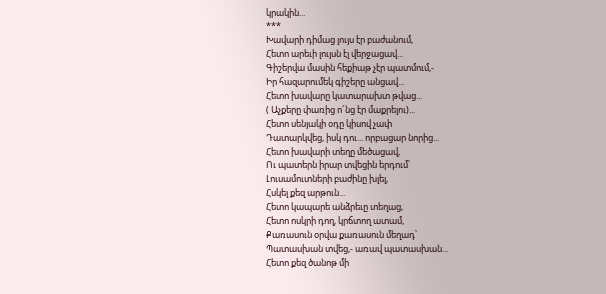կրակին...
***
Խավարի դիմաց լույս էր բաժանում,
Հետո արեւի լույսն էլ վերջացավ...
Գիշերվա մասին հեքիաթ չէր պատմում,-
Իր հազարումեկ գիշերը անցավ...
Հետո խավարը կատարախտ թվաց...
( Աչքերը փառից ո՜նց էր մաքրելու)...
Հետո սենյակի օդը կիսով չափ
Դատարկվեց, իսկ դու... որբացար նորից...
Հետո խավարի տեղը մեծացավ,
Ու պատերն իրար տվեցին երդում՝
Լուսամուտների բաժինը խլել,
Հսկել քեզ արթուն...
Հետո կապարե անձրեւը տեղաց,
Հետո ոսկրի դող, կրճտող ատամ,
Քառասուն օրվա քառասուն մեղադ՝
Պատասխան տվեց,- առավ պատասխան...
Հետո քեզ ծանոթ մի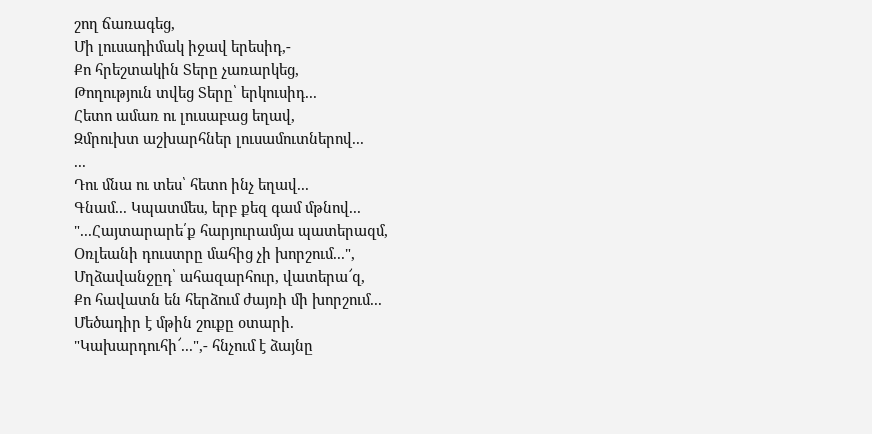շող ճառագեց,
Մի լուսադիմակ իջավ երեսիդ,-
Քո հրեշտակին Տերը չառարկեց,
Թողություն տվեց Տերը՝ երկուսիդ...
Հետո ամառ ու լուսաբաց եղավ,
Զմրուխտ աշխարհներ լուսամուտներով...
...
Դու մնա ու տես՝ հետո ինչ եղավ...
Գնամ... Կպատմես, երբ քեզ գամ մթնով...
"...Հայտարարե՛ք հարյուրամյա պատերազմ,
Օռլեանի դուստրը մահից չի խորշում...",
Մղձավանջըդ՝ ահազարհուր, վատերա՜զ,
Քո հավատն են հերձում ժայռի մի խորշում...
Մեծադիր է մթին շուքը օտարի.
"Կախարդուհի՜...",- հնչում է ձայնը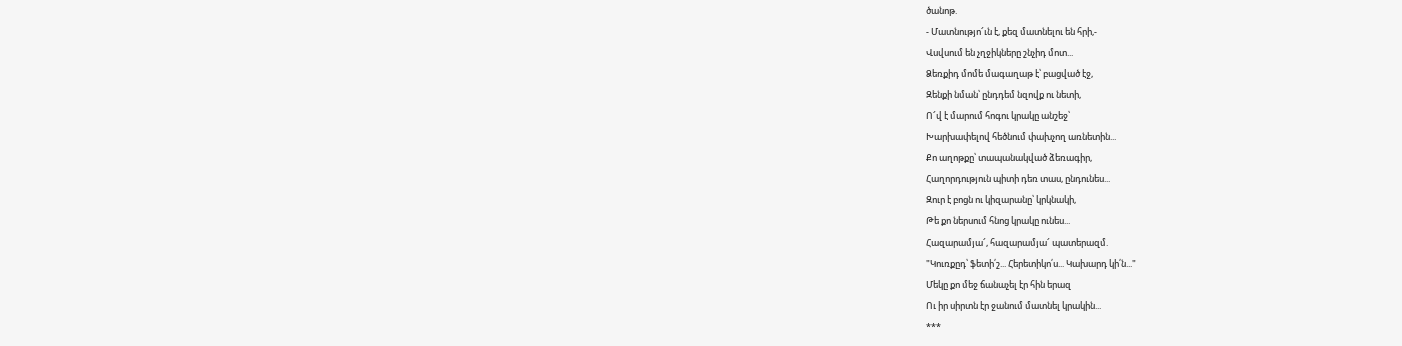ծանոթ.
- Մատնությո՜ւն է, քեզ մատնելու են հրի,-
Վսվսում են չղջիկները շնչիդ մոտ...
Ձեռքիդ մոմե մագաղաթ է՝ բացված էջ,
Զենքի նման՝ ընդդեմ նզովք ու նետի,
Ո՜վ է մարում հոգու կրակը անշեջ՝
Խարխափելով հեծնում փախչող առնետին...
Քո աղոթքը՝ տապանակված ձեռագիր,
Հաղորդություն պիտի դեռ տաս, ընդունես...
Զուր է բոցն ու կիզարանը՝ կրկնակի,
Թե քո ներսում հնոց կրակը ունես...
Հազարամյա՜, հազարամյա՜ պատերազմ.
"Կուռքըդ՝ ֆետի՛շ... Հերետիկո՛ս... Կախարդ կի՛ն..."
Մեկը քո մեջ ճանաչել էր հին երազ
Ու իր սիրտն էր ջանում մատնել կրակին...
***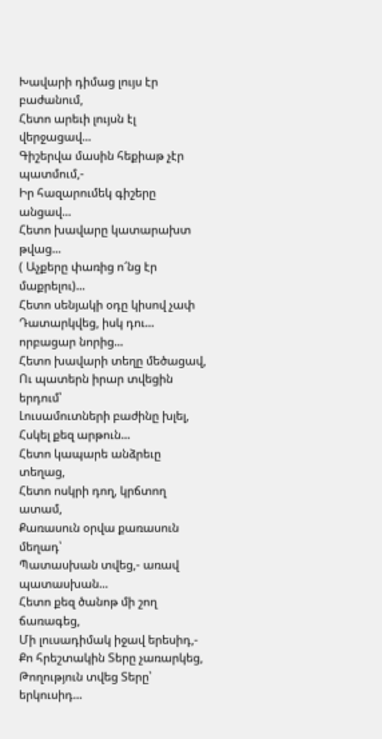Խավարի դիմաց լույս էր բաժանում,
Հետո արեւի լույսն էլ վերջացավ...
Գիշերվա մասին հեքիաթ չէր պատմում,-
Իր հազարումեկ գիշերը անցավ...
Հետո խավարը կատարախտ թվաց...
( Աչքերը փառից ո՜նց էր մաքրելու)...
Հետո սենյակի օդը կիսով չափ
Դատարկվեց, իսկ դու... որբացար նորից...
Հետո խավարի տեղը մեծացավ,
Ու պատերն իրար տվեցին երդում՝
Լուսամուտների բաժինը խլել,
Հսկել քեզ արթուն...
Հետո կապարե անձրեւը տեղաց,
Հետո ոսկրի դող, կրճտող ատամ,
Քառասուն օրվա քառասուն մեղադ՝
Պատասխան տվեց,- առավ պատասխան...
Հետո քեզ ծանոթ մի շող ճառագեց,
Մի լուսադիմակ իջավ երեսիդ,-
Քո հրեշտակին Տերը չառարկեց,
Թողություն տվեց Տերը՝ երկուսիդ...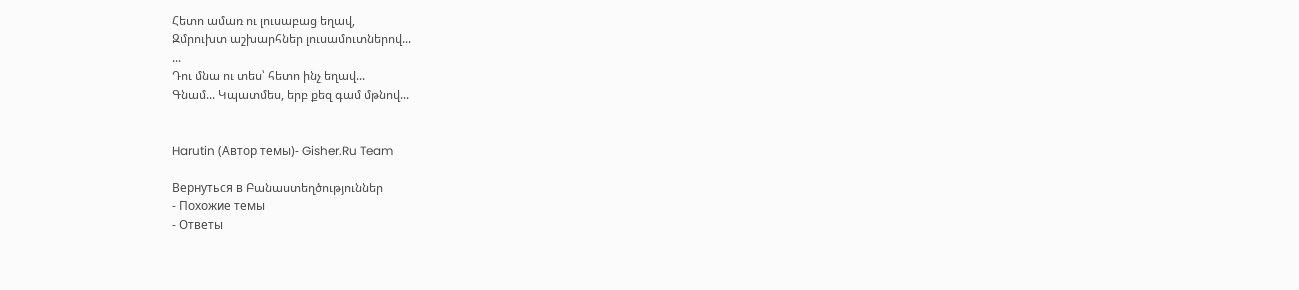Հետո ամառ ու լուսաբաց եղավ,
Զմրուխտ աշխարհներ լուսամուտներով...
...
Դու մնա ու տես՝ հետո ինչ եղավ...
Գնամ... Կպատմես, երբ քեզ գամ մթնով...


Harutin (Автор темы)- Gisher.Ru Team

Вернуться в Բանաստեղծություններ
- Похожие темы
- Ответы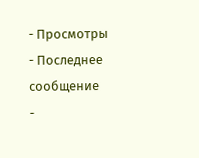- Просмотры
- Последнее сообщение
-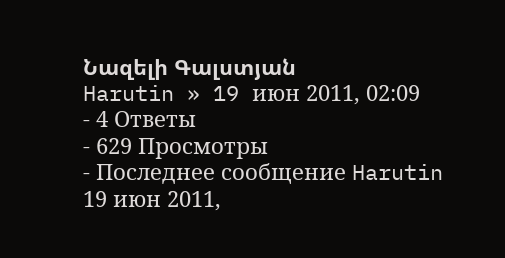Նազելի Գալստյան
Harutin » 19 июн 2011, 02:09
- 4 Ответы
- 629 Просмотры
- Последнее сообщение Harutin
19 июн 2011,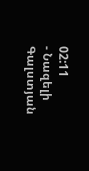02:11
- Նազելի Գալստյան